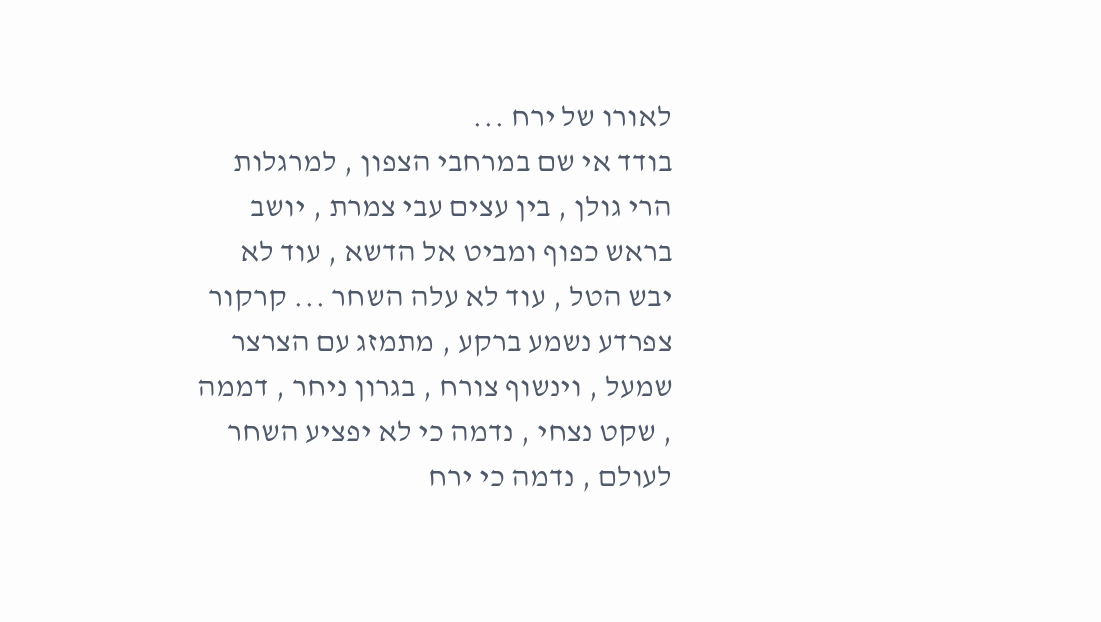לאורו של ירח ...
בודד אי שם במרחבי הצפון , למרגלות הרי גולן , בין עצים עבי צמרת , יושב בראש כפוף ומביט אל הדשא , עוד לא יבש הטל , עוד לא עלה השחר ... קרקור צפרדע נשמע ברקע , מתמזג עם הצרצר שמעל , וינשוף צורח , בגרון ניחר , דממה , שקט נצחי , נדמה כי לא יפציע השחר לעולם , נדמה כי ירח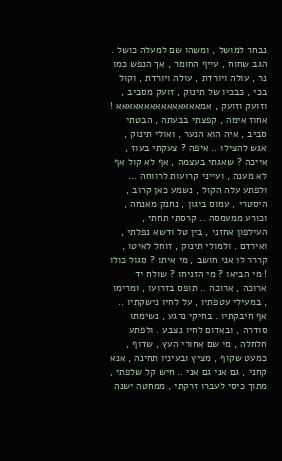נבחר למושל , ומשהו שם למעלה כושל . הגב שחוח , עייף החומר , אך הנפש כמו נר , עולה ויורדת , עולה ויורדת , וקול בכי , כבכיו של תינוק , זועק מסביב , וזועק וזועק , אמאאאאאאאאאאאאאאא ! אחוז אימה , קפצתי בבעתה , הבטתי סביב , איה הוא הנער , ואולי תינוק , אגש להצילו .. איפה ? צעקתי בעוז , אייכה ? שאגתי בעצמה , אף לא קול אף לא מענה , ועייני קרועות לרווחה ... ולפתע עלה הקול , נשמע כאן קרוב , היסטרי , עמוס ביגון , נחנק מאנחה , וכורע ממעמסה .. קרסתי תחתי , העילפון אחזני , בין טל ודשא נפלתי , ואירדם . ולמולי תינוק , זוחל לאיטו , קררר לו אני חושב , מי איתו ? סגול כולו ! מי הביאו ? מי הזניחו ? שולח יד ארוכה , ארוכה .. תופס בזרועו , ומרימו , במעילי עטפתיו , על לחיו נישקתיו .. אף חיבקתיו . בחיקי נרגע , נשימתו סודרה , ובאדום לחיו נצבע . ולפתע חלחלה , מי שם אחורי העץ , שדוף , כמעט שקוף , מציץ ובעיניו תחינה , אנא קחני , גם אני גם אני .. חיש קל שלפתי , מתוך כיסי לעברו זרקתי , ממחטה ישנה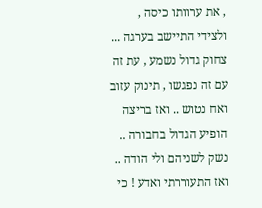, את ערוותו כיסה , ולצידי התיישב בערגה ... צחוק גדול נשמע , עת זה עם זה נפגשו , תינוק עזוב ואח נטוש .. ואז בריצה הופיע הגדול בחבורה .. נשק לשניהם ולי הודה .. ואז התעוררתי ואדע ! כי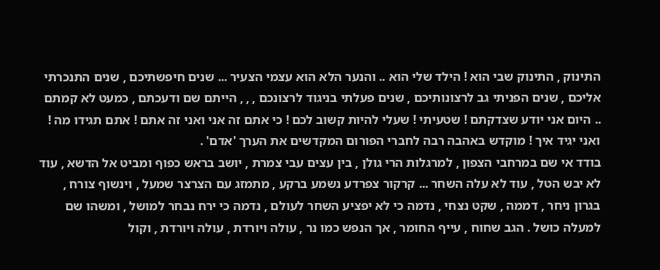התינוק , התינוק שבי הוא ! הילד שלי הוא .. והנער הלא הוא עצמי הצעיר ... שנים חיפשתיכם , שנים התנכרתי אליכם , שנים הפניתי גב לרצונותיכם , שנים פעלתי בניגוד לרצונכם , , , הייתם שם ודעכתם , כמעט לא קמתם .. היום אני יודע שצדקתם ! שטעיתי ! שעלי להיות קשוב לכם ! כי אתם זה אני ואני זה אתם ! אתם תגידו מה ! ואני יגיד איך ! מוקדש באהבה רבה לחברי הפורום המקדשים את הערך 'אדם' .
בודד אי שם במרחבי הצפון , למרגלות הרי גולן , בין עצים עבי צמרת , יושב בראש כפוף ומביט אל הדשא , עוד לא יבש הטל , עוד לא עלה השחר ... קרקור צפרדע נשמע ברקע , מתמזג עם הצרצר שמעל , וינשוף צורח , בגרון ניחר , דממה , שקט נצחי , נדמה כי לא יפציע השחר לעולם , נדמה כי ירח נבחר למושל , ומשהו שם למעלה כושל . הגב שחוח , עייף החומר , אך הנפש כמו נר , עולה ויורדת , עולה ויורדת , וקול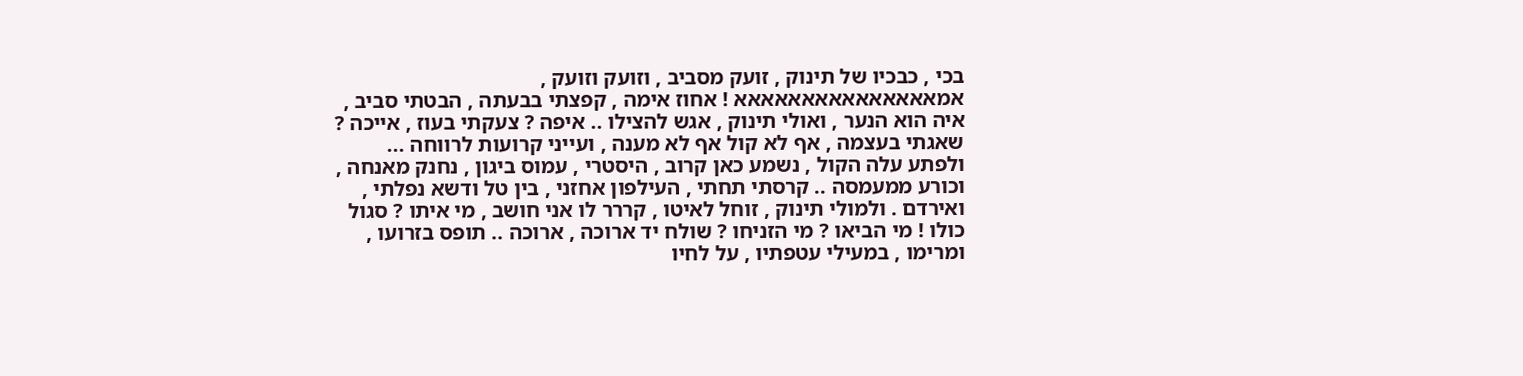בכי , כבכיו של תינוק , זועק מסביב , וזועק וזועק , אמאאאאאאאאאאאאאאא ! אחוז אימה , קפצתי בבעתה , הבטתי סביב , איה הוא הנער , ואולי תינוק , אגש להצילו .. איפה ? צעקתי בעוז , אייכה ? שאגתי בעצמה , אף לא קול אף לא מענה , ועייני קרועות לרווחה ... ולפתע עלה הקול , נשמע כאן קרוב , היסטרי , עמוס ביגון , נחנק מאנחה , וכורע ממעמסה .. קרסתי תחתי , העילפון אחזני , בין טל ודשא נפלתי , ואירדם . ולמולי תינוק , זוחל לאיטו , קררר לו אני חושב , מי איתו ? סגול כולו ! מי הביאו ? מי הזניחו ? שולח יד ארוכה , ארוכה .. תופס בזרועו , ומרימו , במעילי עטפתיו , על לחיו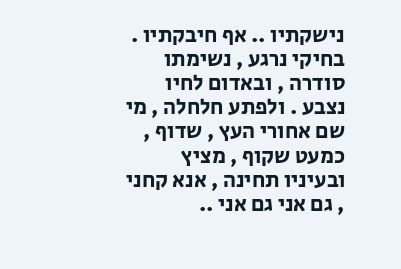נישקתיו .. אף חיבקתיו . בחיקי נרגע , נשימתו סודרה , ובאדום לחיו נצבע . ולפתע חלחלה , מי שם אחורי העץ , שדוף , כמעט שקוף , מציץ ובעיניו תחינה , אנא קחני , גם אני גם אני ..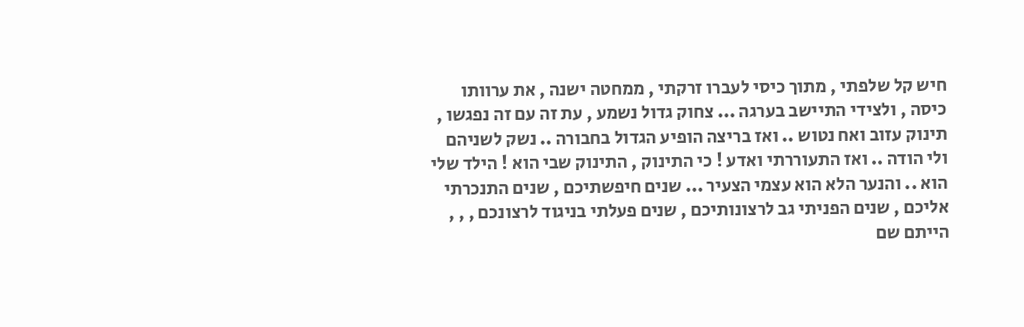חיש קל שלפתי , מתוך כיסי לעברו זרקתי , ממחטה ישנה , את ערוותו כיסה , ולצידי התיישב בערגה ... צחוק גדול נשמע , עת זה עם זה נפגשו , תינוק עזוב ואח נטוש .. ואז בריצה הופיע הגדול בחבורה .. נשק לשניהם ולי הודה .. ואז התעוררתי ואדע ! כי התינוק , התינוק שבי הוא ! הילד שלי הוא .. והנער הלא הוא עצמי הצעיר ... שנים חיפשתיכם , שנים התנכרתי אליכם , שנים הפניתי גב לרצונותיכם , שנים פעלתי בניגוד לרצונכם , , , הייתם שם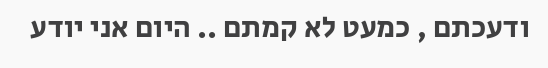ודעכתם , כמעט לא קמתם .. היום אני יודע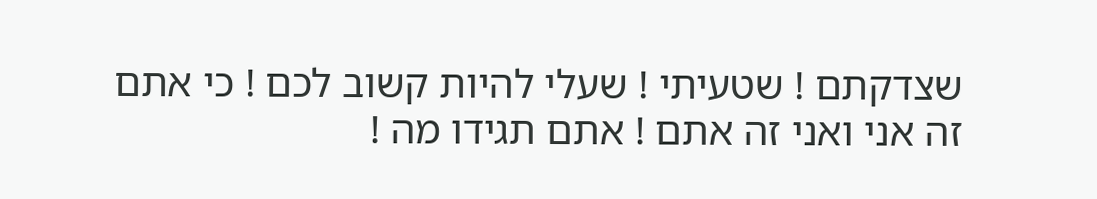שצדקתם ! שטעיתי ! שעלי להיות קשוב לכם ! כי אתם זה אני ואני זה אתם ! אתם תגידו מה !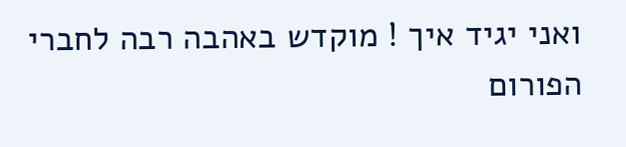ואני יגיד איך ! מוקדש באהבה רבה לחברי הפורום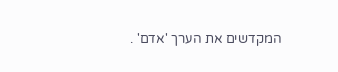המקדשים את הערך 'אדם' .